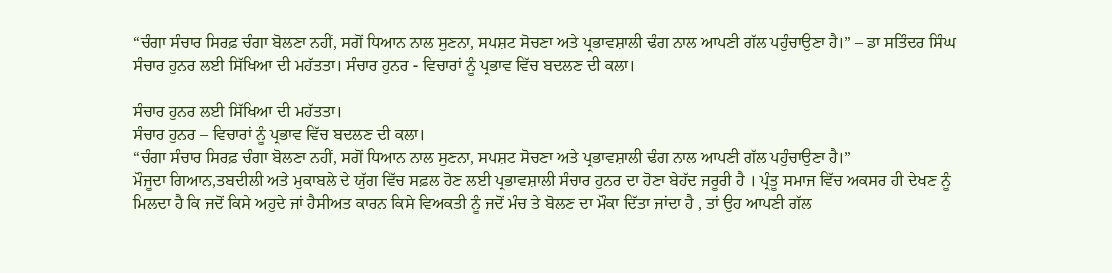“ਚੰਗਾ ਸੰਚਾਰ ਸਿਰਫ਼ ਚੰਗਾ ਬੋਲਣਾ ਨਹੀਂ, ਸਗੋਂ ਧਿਆਨ ਨਾਲ ਸੁਣਨਾ, ਸਪਸ਼ਟ ਸੋਚਣਾ ਅਤੇ ਪ੍ਰਭਾਵਸ਼ਾਲੀ ਢੰਗ ਨਾਲ ਆਪਣੀ ਗੱਲ ਪਹੁੰਚਾਉਣਾ ਹੈ।” – ਡਾ ਸਤਿੰਦਰ ਸਿੰਘ
ਸੰਚਾਰ ਹੁਨਰ ਲਈ ਸਿੱਖਿਆ ਦੀ ਮਹੱਤਤਾ। ਸੰਚਾਰ ਹੁਨਰ - ਵਿਚਾਰਾਂ ਨੂੰ ਪ੍ਰਭਾਵ ਵਿੱਚ ਬਦਲਣ ਦੀ ਕਲਾ।

ਸੰਚਾਰ ਹੁਨਰ ਲਈ ਸਿੱਖਿਆ ਦੀ ਮਹੱਤਤਾ।
ਸੰਚਾਰ ਹੁਨਰ – ਵਿਚਾਰਾਂ ਨੂੰ ਪ੍ਰਭਾਵ ਵਿੱਚ ਬਦਲਣ ਦੀ ਕਲਾ।
“ਚੰਗਾ ਸੰਚਾਰ ਸਿਰਫ਼ ਚੰਗਾ ਬੋਲਣਾ ਨਹੀਂ, ਸਗੋਂ ਧਿਆਨ ਨਾਲ ਸੁਣਨਾ, ਸਪਸ਼ਟ ਸੋਚਣਾ ਅਤੇ ਪ੍ਰਭਾਵਸ਼ਾਲੀ ਢੰਗ ਨਾਲ ਆਪਣੀ ਗੱਲ ਪਹੁੰਚਾਉਣਾ ਹੈ।”
ਮੌਜੂਦਾ ਗਿਆਨ,ਤਬਦੀਲੀ ਅਤੇ ਮੁਕਾਬਲੇ ਦੇ ਯੁੱਗ ਵਿੱਚ ਸਫ਼ਲ ਹੋਣ ਲਈ ਪ੍ਰਭਾਵਸ਼ਾਲੀ ਸੰਚਾਰ ਹੁਨਰ ਦਾ ਹੋਣਾ ਬੇਹੱਦ ਜਰੂਰੀ ਹੈ । ਪ੍ਰੰਤੂ ਸਮਾਜ ਵਿੱਚ ਅਕਸਰ ਹੀ ਦੇਖਣ ਨੂੰ ਮਿਲਦਾ ਹੈ ਕਿ ਜਦੋਂ ਕਿਸੇ ਅਹੁਦੇ ਜਾਂ ਹੈਸੀਅਤ ਕਾਰਨ ਕਿਸੇ ਵਿਅਕਤੀ ਨੂੰ ਜਦੋਂ ਮੰਚ ਤੇ ਬੋਲਣ ਦਾ ਮੌਕਾ ਦਿੱਤਾ ਜਾਂਦਾ ਹੈ , ਤਾਂ ਉਹ ਆਪਣੀ ਗੱਲ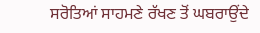ਸਰੋਤਿਆਂ ਸਾਹਮਣੇ ਰੱਖਣ ਤੋਂ ਘਬਰਾਉਂਦੇ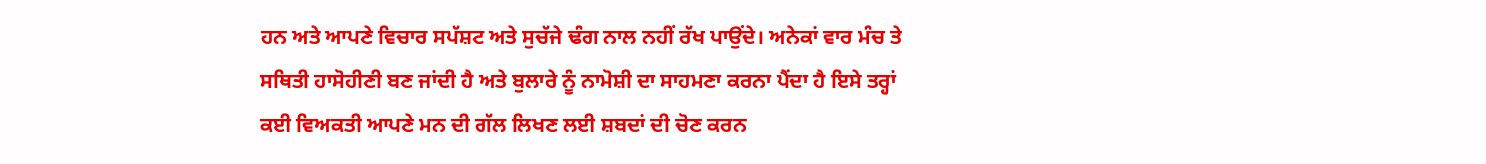ਹਨ ਅਤੇ ਆਪਣੇ ਵਿਚਾਰ ਸਪੱਸ਼ਟ ਅਤੇ ਸੁਚੱਜੇ ਢੰਗ ਨਾਲ ਨਹੀਂ ਰੱਖ ਪਾਉਂਦੇ। ਅਨੇਕਾਂ ਵਾਰ ਮੰਚ ਤੇ ਸਥਿਤੀ ਹਾਸੋਹੀਣੀ ਬਣ ਜਾਂਦੀ ਹੈ ਅਤੇ ਬੁਲਾਰੇ ਨੂੰ ਨਾਮੋਸ਼ੀ ਦਾ ਸਾਹਮਣਾ ਕਰਨਾ ਪੈਂਦਾ ਹੈ ਇਸੇ ਤਰ੍ਹਾਂ ਕਈ ਵਿਅਕਤੀ ਆਪਣੇ ਮਨ ਦੀ ਗੱਲ ਲਿਖਣ ਲਈ ਸ਼ਬਦਾਂ ਦੀ ਚੋਣ ਕਰਨ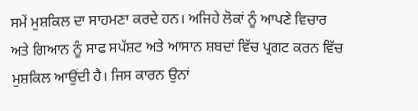ਸਮੇਂ ਮੁਸ਼ਕਿਲ ਦਾ ਸਾਹਮਣਾ ਕਰਦੇ ਹਨ। ਅਜਿਹੇ ਲੋਕਾਂ ਨੂੰ ਆਪਣੇ ਵਿਚਾਰ ਅਤੇ ਗਿਆਨ ਨੂੰ ਸਾਫ ਸਪੱਸ਼ਟ ਅਤੇ ਆਸਾਨ ਸ਼ਬਦਾਂ ਵਿੱਚ ਪ੍ਰਗਟ ਕਰਨ ਵਿੱਚ ਮੁਸ਼ਕਿਲ ਆਉਂਦੀ ਹੈ। ਜਿਸ ਕਾਰਨ ਉਨਾਂ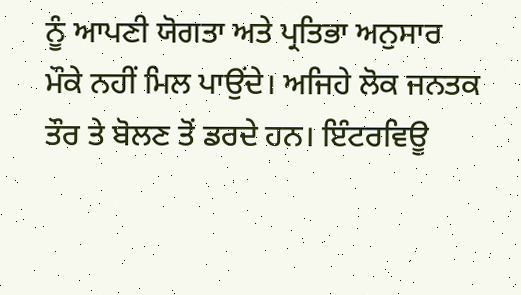ਨੂੰ ਆਪਣੀ ਯੋਗਤਾ ਅਤੇ ਪ੍ਰਤਿਭਾ ਅਨੁਸਾਰ ਮੌਕੇ ਨਹੀਂ ਮਿਲ ਪਾਉਂਦੇ। ਅਜਿਹੇ ਲੋਕ ਜਨਤਕ ਤੌਰ ਤੇ ਬੋਲਣ ਤੋਂ ਡਰਦੇ ਹਨ। ਇੰਟਰਵਿਊ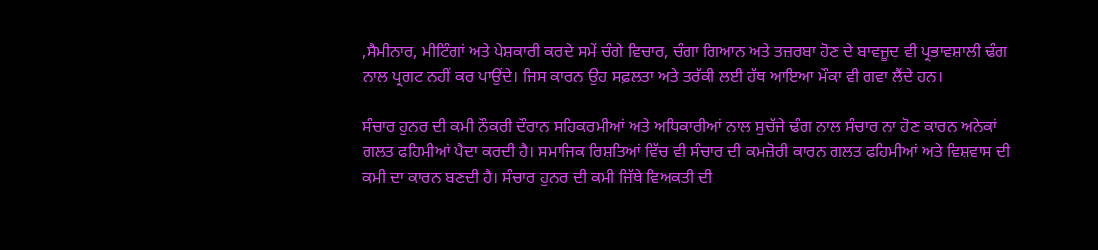,ਸੈਮੀਨਾਰ, ਮੀਟਿੰਗਾਂ ਅਤੇ ਪੇਸ਼ਕਾਰੀ ਕਰਦੇ ਸਮੇਂ ਚੰਗੇ ਵਿਚਾਰ, ਚੰਗਾ ਗਿਆਨ ਅਤੇ ਤਜ਼ਰਬਾ ਹੋਣ ਦੇ ਬਾਵਜੂਦ ਵੀ ਪ੍ਰਭਾਵਸ਼ਾਲੀ ਢੰਗ ਨਾਲ ਪ੍ਰਗਟ ਨਹੀਂ ਕਰ ਪਾਉਂਦੇ। ਜਿਸ ਕਾਰਨ ਉਹ ਸਫ਼ਲਤਾ ਅਤੇ ਤਰੱਕੀ ਲਈ ਹੱਥ ਆਇਆ ਮੌਕਾ ਵੀ ਗਵਾ ਲੈਂਦੇ ਹਨ।

ਸੰਚਾਰ ਹੁਨਰ ਦੀ ਕਮੀ ਨੌਕਰੀ ਦੌਰਾਨ ਸਹਿਕਰਮੀਆਂ ਅਤੇ ਅਧਿਕਾਰੀਆਂ ਨਾਲ ਸੁਚੱਜੇ ਢੰਗ ਨਾਲ ਸੰਚਾਰ ਨਾ ਹੋਣ ਕਾਰਨ ਅਨੇਕਾਂ ਗਲਤ ਫਹਿਮੀਆਂ ਪੈਦਾ ਕਰਦੀ ਹੈ। ਸਮਾਜਿਕ ਰਿਸ਼ਤਿਆਂ ਵਿੱਚ ਵੀ ਸੰਚਾਰ ਦੀ ਕਮਜ਼ੋਰੀ ਕਾਰਨ ਗਲਤ ਫਹਿਮੀਆਂ ਅਤੇ ਵਿਸ਼ਵਾਸ ਦੀ ਕਮੀ ਦਾ ਕਾਰਨ ਬਣਦੀ ਹੈ। ਸੰਚਾਰ ਹੁਨਰ ਦੀ ਕਮੀ ਜਿੱਥੇ ਵਿਅਕਤੀ ਦੀ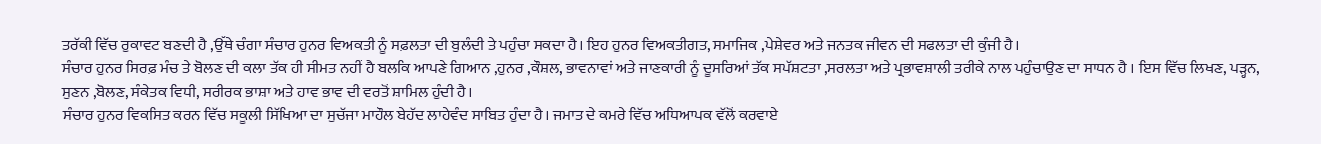ਤਰੱਕੀ ਵਿੱਚ ਰੁਕਾਵਟ ਬਣਦੀ ਹੈ ,ਉੱਥੇ ਚੰਗਾ ਸੰਚਾਰ ਹੁਨਰ ਵਿਅਕਤੀ ਨੂੰ ਸਫ਼ਲਤਾ ਦੀ ਬੁਲੰਦੀ ਤੇ ਪਹੁੰਚਾ ਸਕਦਾ ਹੈ। ਇਹ ਹੁਨਰ ਵਿਅਕਤੀਗਤ, ਸਮਾਜਿਕ ,ਪੇਸ਼ੇਵਰ ਅਤੇ ਜਨਤਕ ਜੀਵਨ ਦੀ ਸਫਲਤਾ ਦੀ ਕੁੰਜੀ ਹੈ।
ਸੰਚਾਰ ਹੁਨਰ ਸਿਰਫ਼ ਮੰਚ ਤੇ ਬੋਲਣ ਦੀ ਕਲਾ ਤੱਕ ਹੀ ਸੀਮਤ ਨਹੀਂ ਹੈ ਬਲਕਿ ਆਪਣੇ ਗਿਆਨ ,ਹੁਨਰ ,ਕੌਸ਼ਲ, ਭਾਵਨਾਵਾਂ ਅਤੇ ਜਾਣਕਾਰੀ ਨੂੰ ਦੂਸਰਿਆਂ ਤੱਕ ਸਪੱਸ਼ਟਤਾ ,ਸਰਲਤਾ ਅਤੇ ਪ੍ਰਭਾਵਸ਼ਾਲੀ ਤਰੀਕੇ ਨਾਲ ਪਹੁੰਚਾਉਣ ਦਾ ਸਾਧਨ ਹੈ । ਇਸ ਵਿੱਚ ਲਿਖਣ, ਪੜ੍ਹਨ, ਸੁਣਨ ,ਬੋਲਣ, ਸੰਕੇਤਕ ਵਿਧੀ, ਸਰੀਰਕ ਭਾਸ਼ਾ ਅਤੇ ਹਾਵ ਭਾਵ ਦੀ ਵਰਤੋਂ ਸ਼ਾਮਿਲ ਹੁੰਦੀ ਹੈ।
ਸੰਚਾਰ ਹੁਨਰ ਵਿਕਸਿਤ ਕਰਨ ਵਿੱਚ ਸਕੂਲੀ ਸਿੱਖਿਆ ਦਾ ਸੁਚੱਜਾ ਮਾਹੌਲ ਬੇਹੱਦ ਲਾਹੇਵੰਦ ਸਾਬਿਤ ਹੁੰਦਾ ਹੈ। ਜਮਾਤ ਦੇ ਕਮਰੇ ਵਿੱਚ ਅਧਿਆਪਕ ਵੱਲੋਂ ਕਰਵਾਏ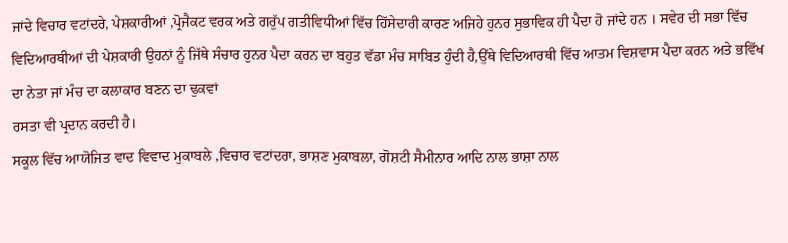ਜਾਂਦੇ ਵਿਚਾਰ ਵਟਾਂਦਰੇ, ਪੇਸ਼ਕਾਰੀਆਂ ,ਪ੍ਰੋਜੈਕਟ ਵਰਕ ਅਤੇ ਗਰੁੱਪ ਗਤੀਵਿਧੀਆਂ ਵਿੱਚ ਹਿੱਸੇਦਾਰੀ ਕਾਰਣ ਅਜਿਹੇ ਹੁਨਰ ਸੁਭਾਵਿਕ ਹੀ ਪੈਦਾ ਹੋ ਜਾਂਦੇ ਹਨ । ਸਵੇਰ ਦੀ ਸਭਾ ਵਿੱਚ ਵਿਦਿਆਰਥੀਆਂ ਦੀ ਪੇਸ਼ਕਾਰੀ ਉਹਨਾਂ ਨੂੰ ਜਿੱਥੇ ਸੰਚਾਰ ਹੁਨਰ ਪੈਦਾ ਕਰਨ ਦਾ ਬਹੁਤ ਵੱਡਾ ਮੰਚ ਸਾਬਿਤ ਹੁੰਦੀ ਹੈ,ਉੱਥੇ ਵਿਦਿਆਰਥੀ ਵਿੱਚ ਆਤਮ ਵਿਸ਼ਵਾਸ ਪੈਦਾ ਕਰਨ ਅਤੇ ਭਵਿੱਖ ਦਾ ਨੇਤਾ ਜਾਂ ਮੰਚ ਦਾ ਕਲਾਕਾਰ ਬਣਨ ਦਾ ਢੁਕਵਾਂ
ਰਸਤਾ ਵੀ ਪ੍ਰਦਾਨ ਕਰਦੀ ਹੈ।
ਸਕੂਲ ਵਿੱਚ ਆਯੋਜਿਤ ਵਾਦ ਵਿਵਾਦ ਮੁਕਾਬਲੇ ,ਵਿਚਾਰ ਵਟਾਂਦਰਾ, ਭਾਸ਼ਣ ਮੁਕਾਬਲਾ, ਗੋਸ਼ਟੀ ਸੈਮੀਨਾਰ ਆਦਿ ਨਾਲ ਭਾਸ਼ਾ ਨਾਲ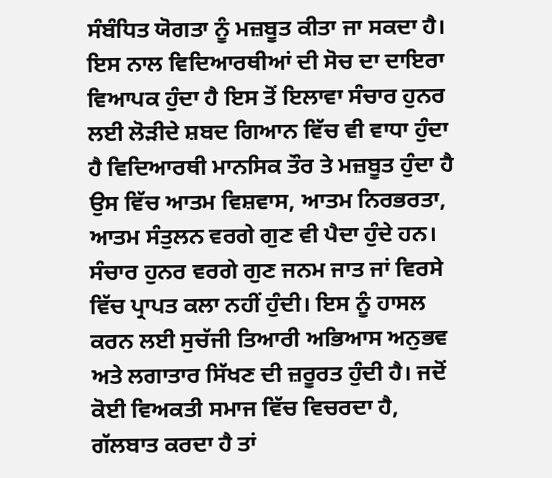ਸੰਬੰਧਿਤ ਯੋਗਤਾ ਨੂੰ ਮਜ਼ਬੂਤ ਕੀਤਾ ਜਾ ਸਕਦਾ ਹੈ। ਇਸ ਨਾਲ ਵਿਦਿਆਰਥੀਆਂ ਦੀ ਸੋਚ ਦਾ ਦਾਇਰਾ ਵਿਆਪਕ ਹੁੰਦਾ ਹੈ ਇਸ ਤੋਂ ਇਲਾਵਾ ਸੰਚਾਰ ਹੁਨਰ ਲਈ ਲੋੜੀਦੇ ਸ਼ਬਦ ਗਿਆਨ ਵਿੱਚ ਵੀ ਵਾਧਾ ਹੁੰਦਾ ਹੈ ਵਿਦਿਆਰਥੀ ਮਾਨਸਿਕ ਤੌਰ ਤੇ ਮਜ਼ਬੂਤ ਹੁੰਦਾ ਹੈ ਉਸ ਵਿੱਚ ਆਤਮ ਵਿਸ਼ਵਾਸ, ਆਤਮ ਨਿਰਭਰਤਾ, ਆਤਮ ਸੰਤੁਲਨ ਵਰਗੇ ਗੁਣ ਵੀ ਪੈਦਾ ਹੁੰਦੇ ਹਨ।
ਸੰਚਾਰ ਹੁਨਰ ਵਰਗੇ ਗੁਣ ਜਨਮ ਜਾਤ ਜਾਂ ਵਿਰਸੇ ਵਿੱਚ ਪ੍ਰਾਪਤ ਕਲਾ ਨਹੀਂ ਹੁੰਦੀ। ਇਸ ਨੂੰ ਹਾਸਲ ਕਰਨ ਲਈ ਸੁਚੱਜੀ ਤਿਆਰੀ ਅਭਿਆਸ ਅਨੁਭਵ ਅਤੇ ਲਗਾਤਾਰ ਸਿੱਖਣ ਦੀ ਜ਼ਰੂਰਤ ਹੁੰਦੀ ਹੈ। ਜਦੋਂ ਕੋਈ ਵਿਅਕਤੀ ਸਮਾਜ ਵਿੱਚ ਵਿਚਰਦਾ ਹੈ, ਗੱਲਬਾਤ ਕਰਦਾ ਹੈ ਤਾਂ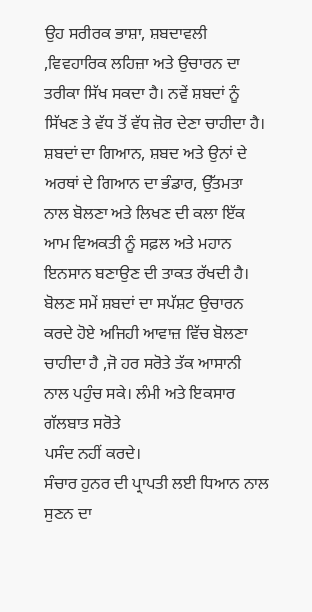ਉਹ ਸਰੀਰਕ ਭਾਸ਼ਾ, ਸ਼ਬਦਾਵਲੀ ,ਵਿਵਹਾਰਿਕ ਲਹਿਜ਼ਾ ਅਤੇ ਉਚਾਰਨ ਦਾ ਤਰੀਕਾ ਸਿੱਖ ਸਕਦਾ ਹੈ। ਨਵੇਂ ਸ਼ਬਦਾਂ ਨੂੰ ਸਿੱਖਣ ਤੇ ਵੱਧ ਤੋਂ ਵੱਧ ਜ਼ੋਰ ਦੇਣਾ ਚਾਹੀਦਾ ਹੈ। ਸ਼ਬਦਾਂ ਦਾ ਗਿਆਨ, ਸ਼ਬਦ ਅਤੇ ਉਨਾਂ ਦੇ ਅਰਥਾਂ ਦੇ ਗਿਆਨ ਦਾ ਭੰਡਾਰ, ਉੱਤਮਤਾ ਨਾਲ ਬੋਲਣਾ ਅਤੇ ਲਿਖਣ ਦੀ ਕਲਾ ਇੱਕ ਆਮ ਵਿਅਕਤੀ ਨੂੰ ਸਫ਼ਲ ਅਤੇ ਮਹਾਨ ਇਨਸਾਨ ਬਣਾਉਣ ਦੀ ਤਾਕਤ ਰੱਖਦੀ ਹੈ।
ਬੋਲਣ ਸਮੇਂ ਸ਼ਬਦਾਂ ਦਾ ਸਪੱਸ਼ਟ ਉਚਾਰਨ ਕਰਦੇ ਹੋਏ ਅਜਿਹੀ ਆਵਾਜ਼ ਵਿੱਚ ਬੋਲਣਾ ਚਾਹੀਦਾ ਹੈ ,ਜੋ ਹਰ ਸਰੋਤੇ ਤੱਕ ਆਸਾਨੀ ਨਾਲ ਪਹੁੰਚ ਸਕੇ। ਲੰਮੀ ਅਤੇ ਇਕਸਾਰ ਗੱਲਬਾਤ ਸਰੋਤੇ
ਪਸੰਦ ਨਹੀਂ ਕਰਦੇ।
ਸੰਚਾਰ ਹੁਨਰ ਦੀ ਪ੍ਰਾਪਤੀ ਲਈ ਧਿਆਨ ਨਾਲ ਸੁਣਨ ਦਾ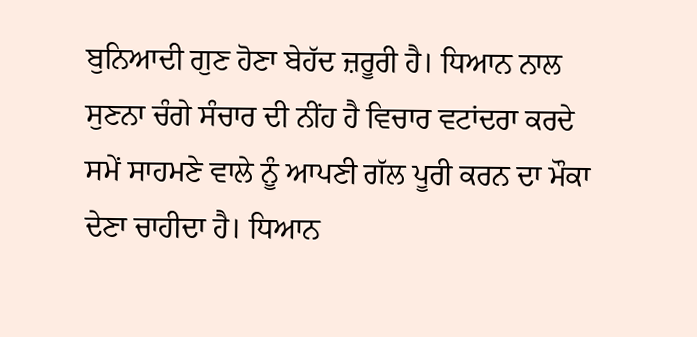ਬੁਨਿਆਦੀ ਗੁਣ ਹੋਣਾ ਬੇਹੱਦ ਜ਼ਰੂਰੀ ਹੈ। ਧਿਆਨ ਨਾਲ ਸੁਣਨਾ ਚੰਗੇ ਸੰਚਾਰ ਦੀ ਨੀਂਹ ਹੈ ਵਿਚਾਰ ਵਟਾਂਦਰਾ ਕਰਦੇ ਸਮੇਂ ਸਾਹਮਣੇ ਵਾਲੇ ਨੂੰ ਆਪਣੀ ਗੱਲ ਪੂਰੀ ਕਰਨ ਦਾ ਮੌਕਾ ਦੇਣਾ ਚਾਹੀਦਾ ਹੈ। ਧਿਆਨ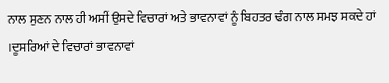ਨਾਲ ਸੁਣਨ ਨਾਲ ਹੀ ਅਸੀਂ ਉਸਦੇ ਵਿਚਾਰਾਂ ਅਤੇ ਭਾਵਨਾਵਾਂ ਨੂੰ ਬਿਹਤਰ ਢੰਗ ਨਾਲ ਸਮਝ ਸਕਦੇ ਹਾਂ ।ਦੂਸਰਿਆਂ ਦੇ ਵਿਚਾਰਾਂ ਭਾਵਨਾਵਾਂ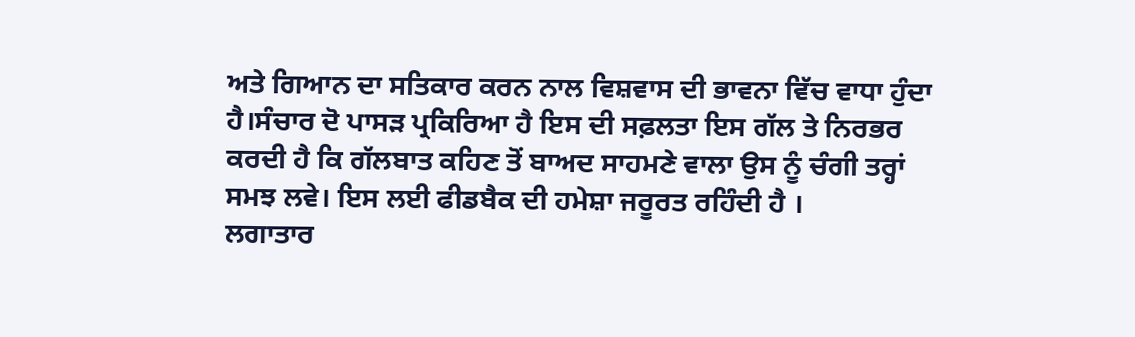ਅਤੇ ਗਿਆਨ ਦਾ ਸਤਿਕਾਰ ਕਰਨ ਨਾਲ ਵਿਸ਼ਵਾਸ ਦੀ ਭਾਵਨਾ ਵਿੱਚ ਵਾਧਾ ਹੁੰਦਾ ਹੈ।ਸੰਚਾਰ ਦੋ ਪਾਸੜ ਪ੍ਰਕਿਰਿਆ ਹੈ ਇਸ ਦੀ ਸਫ਼ਲਤਾ ਇਸ ਗੱਲ ਤੇ ਨਿਰਭਰ ਕਰਦੀ ਹੈ ਕਿ ਗੱਲਬਾਤ ਕਹਿਣ ਤੋਂ ਬਾਅਦ ਸਾਹਮਣੇ ਵਾਲਾ ਉਸ ਨੂੰ ਚੰਗੀ ਤਰ੍ਹਾਂ ਸਮਝ ਲਵੇ। ਇਸ ਲਈ ਫੀਡਬੈਕ ਦੀ ਹਮੇਸ਼ਾ ਜਰੂਰਤ ਰਹਿੰਦੀ ਹੈ ।
ਲਗਾਤਾਰ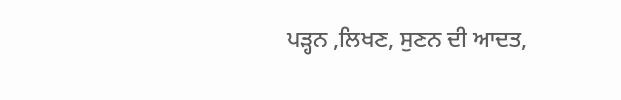ਪੜ੍ਹਨ ,ਲਿਖਣ, ਸੁਣਨ ਦੀ ਆਦਤ,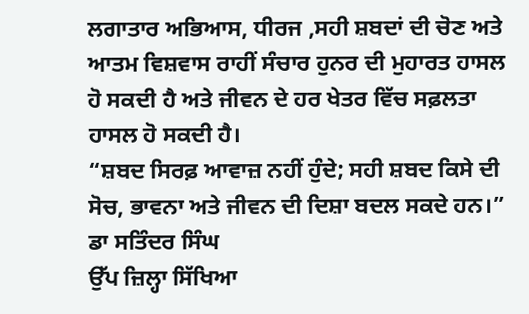ਲਗਾਤਾਰ ਅਭਿਆਸ, ਧੀਰਜ ,ਸਹੀ ਸ਼ਬਦਾਂ ਦੀ ਚੋਣ ਅਤੇ ਆਤਮ ਵਿਸ਼ਵਾਸ ਰਾਹੀਂ ਸੰਚਾਰ ਹੁਨਰ ਦੀ ਮੁਹਾਰਤ ਹਾਸਲ ਹੋ ਸਕਦੀ ਹੈ ਅਤੇ ਜੀਵਨ ਦੇ ਹਰ ਖੇਤਰ ਵਿੱਚ ਸਫ਼ਲਤਾ ਹਾਸਲ ਹੋ ਸਕਦੀ ਹੈ।
“ਸ਼ਬਦ ਸਿਰਫ਼ ਆਵਾਜ਼ ਨਹੀਂ ਹੁੰਦੇ; ਸਹੀ ਸ਼ਬਦ ਕਿਸੇ ਦੀ ਸੋਚ, ਭਾਵਨਾ ਅਤੇ ਜੀਵਨ ਦੀ ਦਿਸ਼ਾ ਬਦਲ ਸਕਦੇ ਹਨ।”
ਡਾ ਸਤਿੰਦਰ ਸਿੰਘ
ਉੱਪ ਜ਼ਿਲ੍ਹਾ ਸਿੱਖਿਆ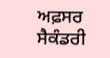ਅਫ਼ਸਰ ਸੈਕੰਡਰੀ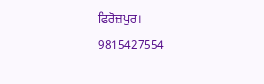ਫਿਰੋਜ਼ਪੁਰ।
9815427554